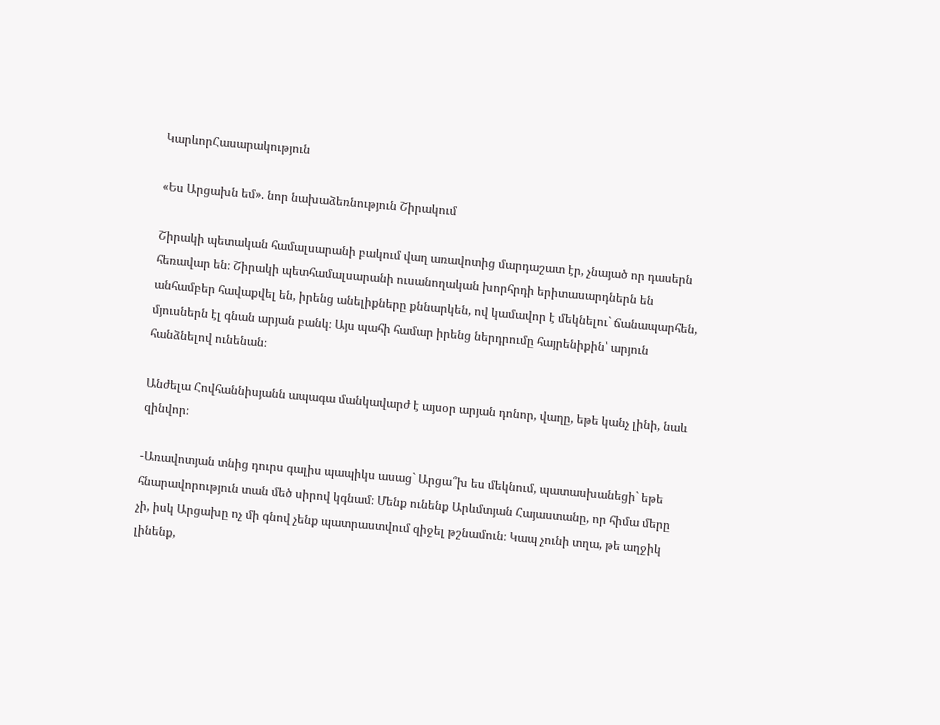ԿարևորՀասարակություն

«Ես Արցախն եմ». նոր նախաձեռնություն Շիրակում

Շիրակի պետական համալսարանի բակում վաղ առավոտից մարդաշատ էր, չնայած որ դասերն հեռավար են։ Շիրակի պետհամալսարանի ուսանողական խորհրդի երիտասարդներն են անհամբեր հավաքվել են, իրենց անելիքները քննարկեն, ով կամավոր է մեկնելու` ճանապարհեն, մյուսներն էլ գնան արյան բանկ։ Այս պահի համար իրենց ներդրումը հայրենիքին՝ արյուն հանձնելով ունենան։

Անժելա Հովհաննիսյանն ապագա մանկավարժ է այսօր արյան դոնոր, վաղը, եթե կանչ լինի, նաև զինվոր։

-Առավոտյան տնից դուրս գալիս պապիկս ասաց` Արցա՞խ ես մեկնում, պատասխանեցի` եթե հնարավորություն տան մեծ սիրով կգնամ։ Մենք ունենք Արևմտյան Հայաստանը, որ հիմա մերը չի, իսկ Արցախը ոչ մի գնով չենք պատրաստվում զիջել թշնամուն։ Կապ չունի տղա, թե աղջիկ լինենք,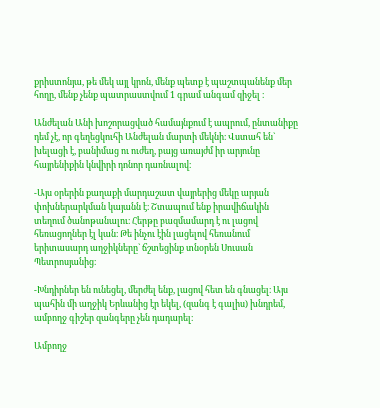քրիստոնյա, թե մեկ այլ կրոն, մենք պետք է պաշտպանենք մեր հողը, մենք չենք պատրաստվում 1 գրամ անգամ զիջել ։

Անժելան Անի խոշորացված համայնքում է ապրում, ընտանիքը դեմ չէ, որ գեղեցկուհի Անժելան մարտի մեկնի։ Վստահ են` խելացի է, բանիմաց ու ուժեղ, բայց առայժմ իր արյունը հայրենիքին կնվիրի դոնոր դառնալով։

-Այս օրերին քաղաքի մարդաշատ վայրերից մեկը արյան փոխներարկման կայանն է։ Շտապում ենք իրավիճակին տեղում ծանոթանալու։ Հերթը բազմամարդ է ու լացով հեռացողներ էլ կան։ Թե ինչու էին լացելով հեռանում երիտասարդ աղջիկները` ճշտեցինք տնօրեն Սուսան Պետրոսյանից։

-Խնդիրներ են ունեցել, մերժել ենք, լացով հետ են գնացել։ Այս պահին մի աղջիկ Երևանից էր եկել, (զանգ է գալիս) խնդրեմ, ամբողջ գիշեր զանգերը չեն դադարել։

Ամբողջ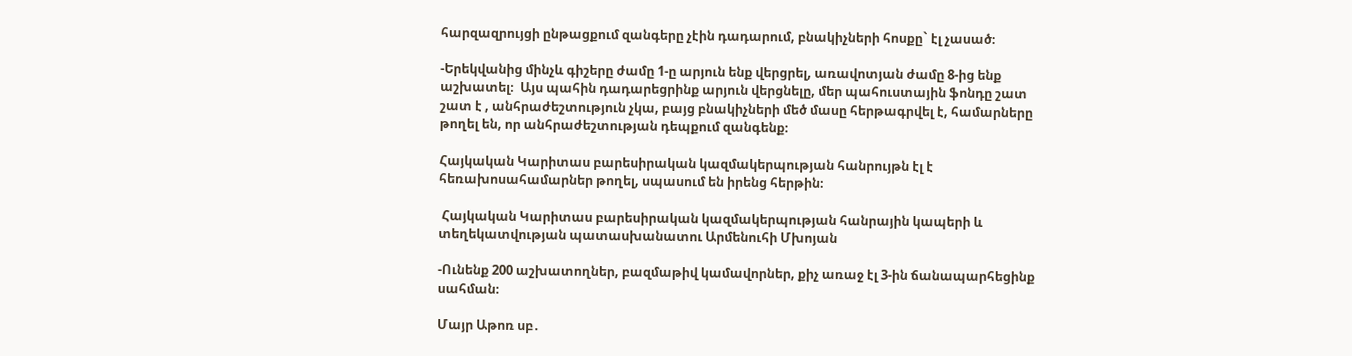հարզազրույցի ընթացքում զանգերը չէին դադարում, բնակիչների հոսքը` էլ չասած։

-Երեկվանից մինչև գիշերը ժամը 1-ը արյուն ենք վերցրել, առավոտյան ժամը 8-ից ենք աշխատել։  Այս պահին դադարեցրինք արյուն վերցնելը, մեր պահուստային ֆոնդը շատ շատ է , անհրաժեշտություն չկա, բայց բնակիչների մեծ մասը հերթագրվել է, համարները թողել են, որ անհրաժեշտության դեպքում զանգենք։

Հայկական Կարիտաս բարեսիրական կազմակերպության հանրույթն էլ է հեռախոսահամարներ թողել, սպասում են իրենց հերթին։

 Հայկական Կարիտաս բարեսիրական կազմակերպության հանրային կապերի և տեղեկատվության պատասխանատու Արմենուհի Մխոյան

-Ունենք 200 աշխատողներ, բազմաթիվ կամավորներ, քիչ առաջ էլ 3-ին ճանապարհեցինք սահման։

Մայր Աթոռ սբ․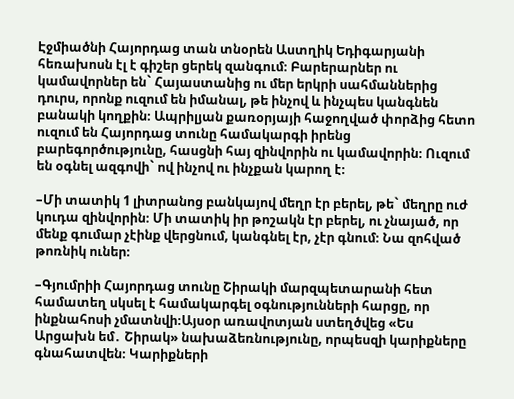Էջմիածնի Հայորդաց տան տնօրեն Աստղիկ Եդիգարյանի հեռախոսն էլ է գիշեր ցերեկ զանգում։ Բարերարներ ու կամավորներ են` Հայաստանից ու մեր երկրի սահմաններից դուրս, որոնք ուզում են իմանալ, թե ինչով և ինչպես կանգնեն բանակի կողքին։ Ապրիլյան քառօրյայի հաջողված փորձից հետո ուզում են Հայորդաց տունը համակարգի իրենց բարեգործությունը, հասցնի հայ զինվորին ու կամավորին։ Ուզում են օգնել ազգովի` ով ինչով ու ինչքան կարող է։

–Մի տատիկ 1 լիտրանոց բանկայով մեղր էր բերել, թե` մեղրը ուժ կուդա զինվորին։ Մի տատիկ իր թոշակն էր բերել, ու չնայած, որ մենք գումար չէինք վերցնում, կանգնել էր, չէր գնում։ Նա զոհված թոռնիկ ուներ։

–Գյումրիի Հայորդաց տունը Շիրակի մարզպետարանի հետ համատեղ սկսել է համակարգել օգնությունների հարցը, որ ինքնահոսի չմատնվի։Այսօր առավոտյան ստեղծվեց «Ես Արցախն եմ․ Շիրակ» նախաձեռնությունը, որպեսզի կարիքները գնահատվեն։ Կարիքների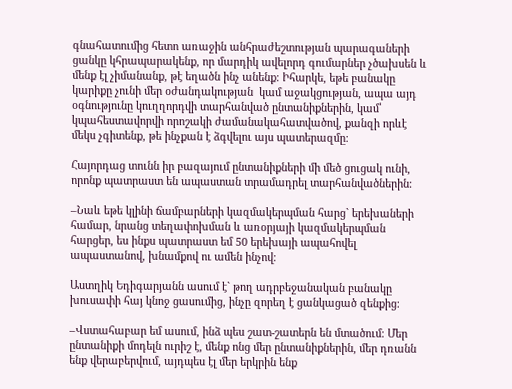գնահատումից հետո առաջին անհրաժեշտության պարագաների ցանկը կհրապարակենք, որ մարդիկ ավելորդ գումարներ չծախսեն և մենք էլ չիմանանք, թէ եղածն ինչ անենք։ Իհարկե, եթե բանակը կարիքը չունի մեր օժանդակության  կամ աջակցության, ապա այդ օգնությունը կուղղորդվի տարհանված ընտանիքներին, կամ՝ կպահեստավորվի որոշակի ժամանակահատվածով, քանզի որևէ մեկս չգիտենք, թե ինչքան է ձգվելու այս պատերազմը։

Հայորդաց տունն իր բազայում ընտանիքների մի մեծ ցուցակ ունի, որոնք պատրաստ են ապաստան տրամադրել տարհանվածներին։

–Նաև եթե կլինի ճամբարների կազմակերպման հարց` երեխաների համար, նրանց տեղափոխման և առօրյայի կազմակերպման հարցեր, ես ինքս պատրաստ եմ 50 երեխայի ապահովել ապաստանով, խնամքով ու ամեն ինչով։

Աստղիկ Եդիգարյանն ասում է` թող ադրբեջանական բանակը խուսափի հայ կնոջ ցասումից, ինչը զորեղ է ցանկացած զենքից։

–Վստահաբար եմ ասում, ինձ պես շատ-շատերն են մտածում։ Մեր ընտանիքի մոդելն ուրիշ է, մենք ոնց մեր ընտանիքներին, մեր դռանն ենք վերաբերվում, այդպես էլ մեր երկրին ենք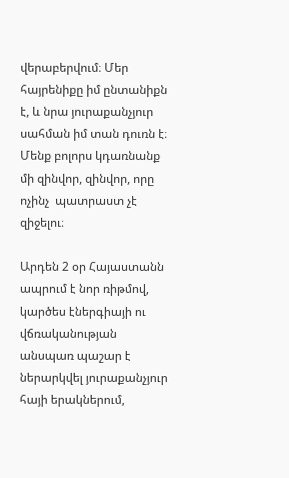վերաբերվում։ Մեր հայրենիքը իմ ընտանիքն է, և նրա յուրաքանչյուր սահման իմ տան դուռն է։ Մենք բոլորս կդառնանք մի զինվոր, զինվոր, որը ոչինչ  պատրաստ չէ զիջելու։

Արդեն 2 օր Հայաստանն ապրում է նոր ռիթմով, կարծես էներգիայի ու վճռականության անսպառ պաշար է ներարկվել յուրաքանչյուր հայի երակներում,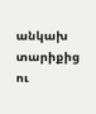անկախ տարիքից ու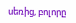սեռից, բոլորը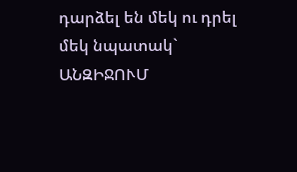դարձել են մեկ ու դրել մեկ նպատակ` ԱՆԶԻՋՈՒՄ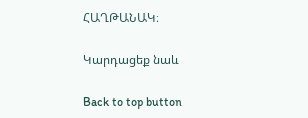ՀԱՂԹԱՆԱԿ։

Կարդացեք նաև

Back to top button